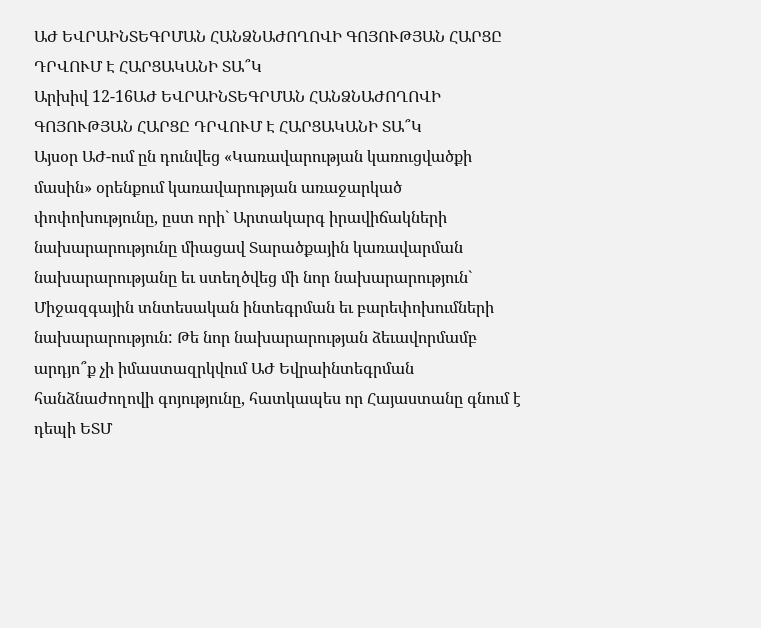ԱԺ ԵՎՐԱԻՆՏԵԳՐՄԱՆ ՀԱՆՁՆԱԺՈՂՈՎԻ ԳՈՅՈՒԹՅԱՆ ՀԱՐՑԸ ԴՐՎՈՒՄ Է ՀԱՐՑԱԿԱՆԻ ՏԱ՞Կ
Արխիվ 12-16ԱԺ ԵՎՐԱԻՆՏԵԳՐՄԱՆ ՀԱՆՁՆԱԺՈՂՈՎԻ ԳՈՅՈՒԹՅԱՆ ՀԱՐՑԸ ԴՐՎՈՒՄ Է ՀԱՐՑԱԿԱՆԻ ՏԱ՞Կ
Այսօր ԱԺ-ում ըն դունվեց «Կառավարության կառուցվածքի մասին» օրենքում կառավարության առաջարկած փոփոխությունը, ըստ որի` Արտակարգ իրավիճակների նախարարությունը միացավ Տարածքային կառավարման նախարարությանը եւ ստեղծվեց մի նոր նախարարություն` Միջազգային տնտեսական ինտեգրման եւ բարեփոխումների նախարարություն: Թե նոր նախարարության ձեւավորմամբ արդյո՞ք չի իմաստազրկվում ԱԺ Եվրաինտեգրման հանձնաժողովի գոյությունը, հատկապես որ Հայաստանը գնում է դեպի ԵՏՄ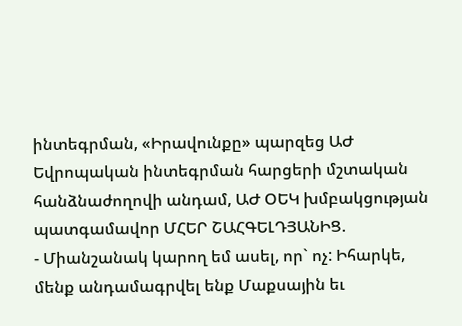ինտեգրման, «Իրավունքը» պարզեց ԱԺ Եվրոպական ինտեգրման հարցերի մշտական հանձնաժողովի անդամ, ԱԺ ՕԵԿ խմբակցության պատգամավոր ՄՀԵՐ ՇԱՀԳԵԼԴՅԱՆԻՑ.
- Միանշանակ կարող եմ ասել, որ` ոչ: Իհարկե, մենք անդամագրվել ենք Մաքսային եւ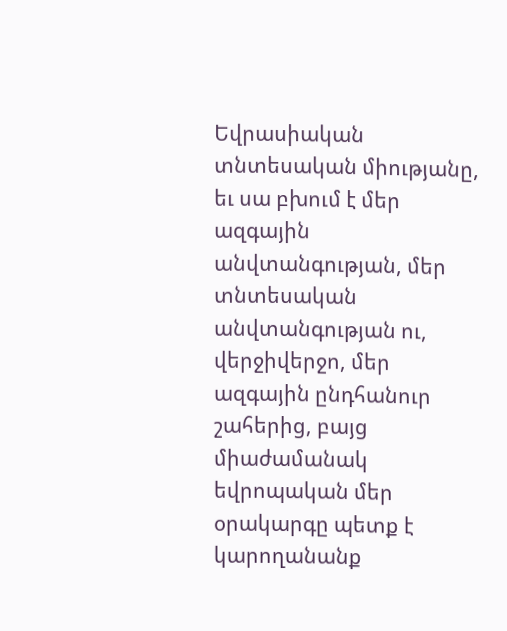Եվրասիական տնտեսական միությանը, եւ սա բխում է մեր ազգային անվտանգության, մեր տնտեսական անվտանգության ու, վերջիվերջո, մեր ազգային ընդհանուր շահերից, բայց միաժամանակ եվրոպական մեր օրակարգը պետք է կարողանանք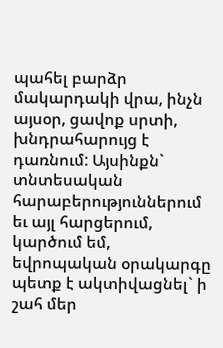պահել բարձր մակարդակի վրա, ինչն այսօր, ցավոք սրտի, խնդրահարույց է դառնում: Այսինքն` տնտեսական հարաբերություններում եւ այլ հարցերում, կարծում եմ, եվրոպական օրակարգը պետք է ակտիվացնել` ի շահ մեր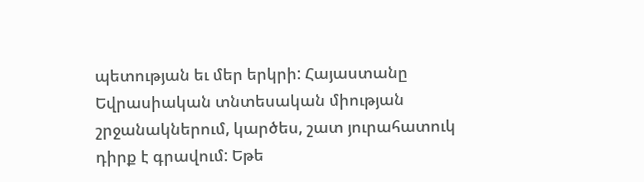պետության եւ մեր երկրի: Հայաստանը Եվրասիական տնտեսական միության շրջանակներում, կարծես, շատ յուրահատուկ դիրք է գրավում: Եթե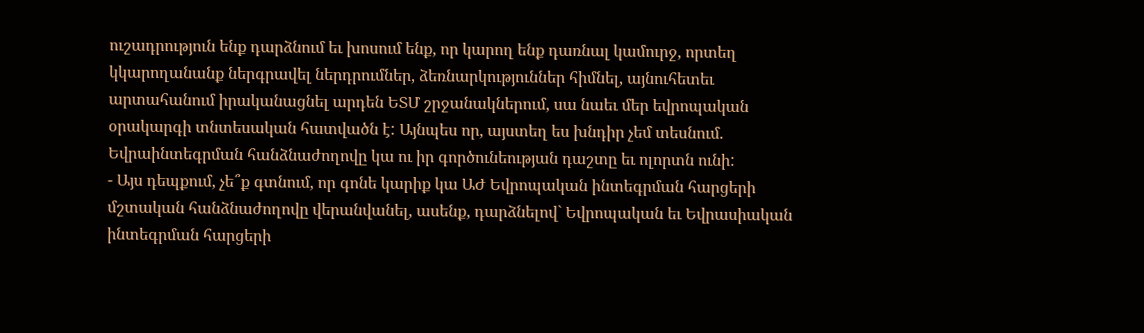ուշադրություն ենք դարձնում եւ խոսում ենք, որ կարող ենք դառնալ կամուրջ, որտեղ կկարողանանք ներգրավել ներդրումներ, ձեռնարկություններ հիմնել, այնուհետեւ արտահանում իրականացնել արդեն ԵՏՄ շրջանակներում, սա նաեւ մեր եվրոպական օրակարգի տնտեսական հատվածն է: Այնպես որ, այստեղ ես խնդիր չեմ տեսնում. Եվրաինտեգրման հանձնաժողովը կա ու իր գործունեության դաշտը եւ ոլորտն ունի:
- Այս դեպքում, չե՞ք գտնում, որ գոնե կարիք կա ԱԺ Եվրոպական ինտեգրման հարցերի մշտական հանձնաժողովը վերանվանել, ասենք, դարձնելով` Եվրոպական եւ Եվրասիական ինտեգրման հարցերի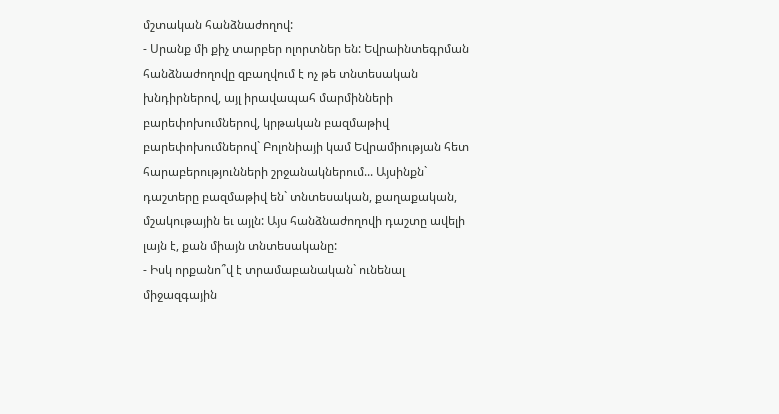մշտական հանձնաժողով:
- Սրանք մի քիչ տարբեր ոլորտներ են: Եվրաինտեգրման հանձնաժողովը զբաղվում է ոչ թե տնտեսական խնդիրներով, այլ իրավապահ մարմինների բարեփոխումներով, կրթական բազմաթիվ բարեփոխումներով` Բոլոնիայի կամ Եվրամիության հետ հարաբերությունների շրջանակներում... Այսինքն` դաշտերը բազմաթիվ են` տնտեսական, քաղաքական, մշակութային եւ այլն: Այս հանձնաժողովի դաշտը ավելի լայն է, քան միայն տնտեսականը:
- Իսկ որքանո՞վ է տրամաբանական` ունենալ միջազգային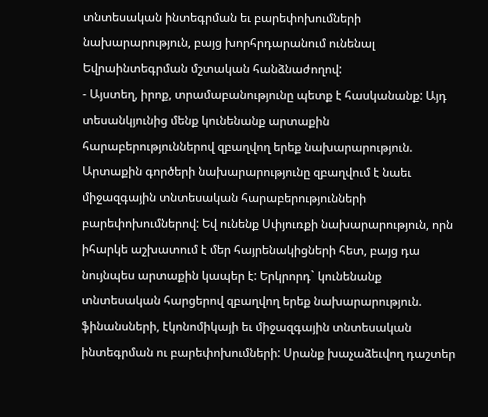տնտեսական ինտեգրման եւ բարեփոխումների նախարարություն, բայց խորհրդարանում ունենալ Եվրաինտեգրման մշտական հանձնաժողով:
- Այստեղ, իրոք, տրամաբանությունը պետք է հասկանանք: Այդ տեսանկյունից մենք կունենանք արտաքին հարաբերություններով զբաղվող երեք նախարարություն. Արտաքին գործերի նախարարությունը զբաղվում է նաեւ միջազգային տնտեսական հարաբերությունների բարեփոխումներով: Եվ ունենք Սփյուռքի նախարարություն, որն իհարկե աշխատում է մեր հայրենակիցների հետ, բայց դա նույնպես արտաքին կապեր է: Երկրորդ` կունենանք տնտեսական հարցերով զբաղվող երեք նախարարություն. ֆինանսների, էկոնոմիկայի եւ միջազգային տնտեսական ինտեգրման ու բարեփոխումների: Սրանք խաչաձեւվող դաշտեր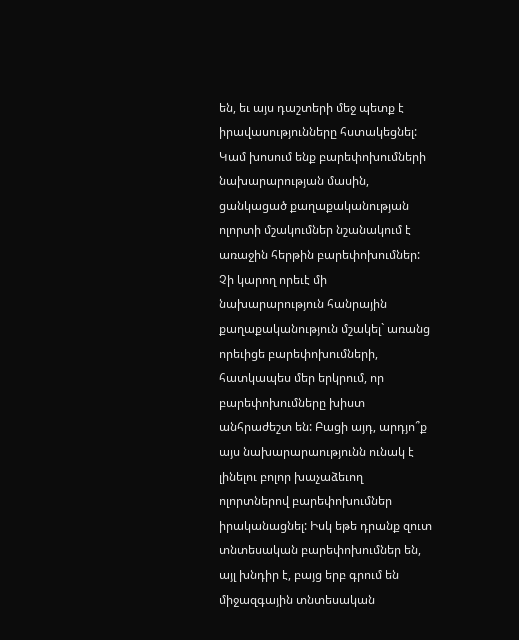են, եւ այս դաշտերի մեջ պետք է իրավասությունները հստակեցնել: Կամ խոսում ենք բարեփոխումների նախարարության մասին, ցանկացած քաղաքականության ոլորտի մշակումներ նշանակում է առաջին հերթին բարեփոխումներ: Չի կարող որեւէ մի նախարարություն հանրային քաղաքականություն մշակել` առանց որեւիցե բարեփոխումների, հատկապես մեր երկրում, որ բարեփոխումները խիստ անհրաժեշտ են: Բացի այդ, արդյո՞ք այս նախարարաությունն ունակ է լինելու բոլոր խաչաձեւող ոլորտներով բարեփոխումներ իրականացնել: Իսկ եթե դրանք զուտ տնտեսական բարեփոխումներ են, այլ խնդիր է, բայց երբ գրում են միջազգային տնտեսական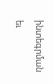ինտեգրման եւ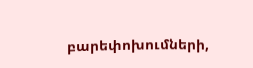բարեփոխումների,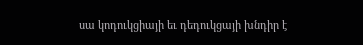սա կոդուկցիայի եւ դեդուկցայի խնդիր է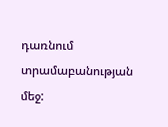դառնում տրամաբանության մեջ: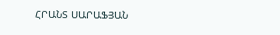ՀՐԱՆՏ ՍԱՐԱՖՅԱՆ